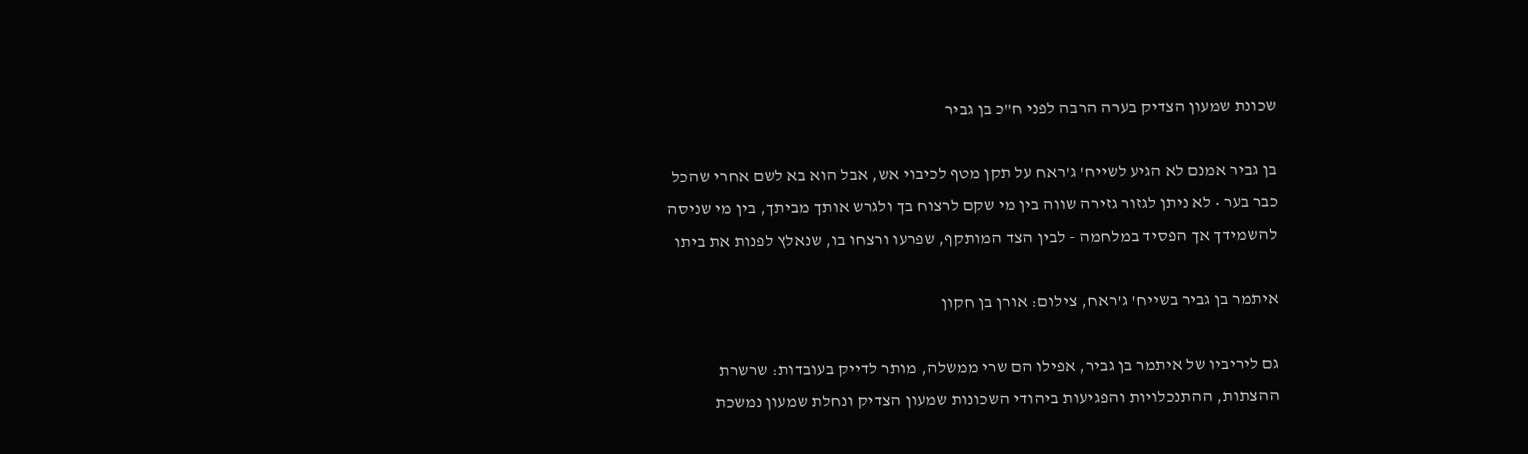שכונת שמעון הצדיק בערה הרבה לפני ח"כ בן גביר

בן גביר אמנם לא הגיע לשייח' ג'ראח על תקן מטף לכיבוי אש, אבל הוא בא לשם אחרי שהכל כבר בער • לא ניתן לגזור גזירה שווה בין מי שקם לרצוח בך ולגרש אותך מביתך, בין מי שניסה להשמידך אך הפסיד במלחמה - לבין הצד המותקף, שפרעו ורצחו בו, שנאלץ לפנות את ביתו

איתמר בן גביר בשייח' ג'ראח, צילום: אורן בן חקון

גם ליריביו של איתמר בן גביר, אפילו הם שרי ממשלה, מותר לדייק בעובדות: שרשרת ההצתות, ההתנכלויות והפגיעות ביהודי השכונות שמעון הצדיק ונחלת שמעון נמשכת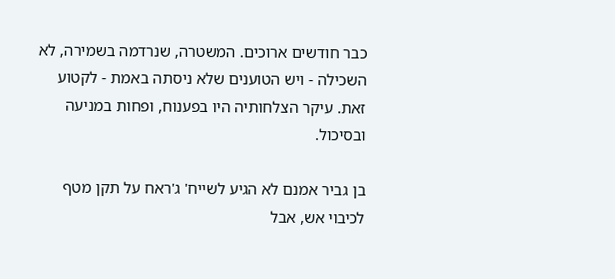כבר חודשים ארוכים. המשטרה, שנרדמה בשמירה, לא השכילה - ויש הטוענים שלא ניסתה באמת - לקטוע זאת. עיקר הצלחותיה היו בפענוח, ופחות במניעה ובסיכול.

בן גביר אמנם לא הגיע לשייח' ג'ראח על תקן מטף לכיבוי אש, אבל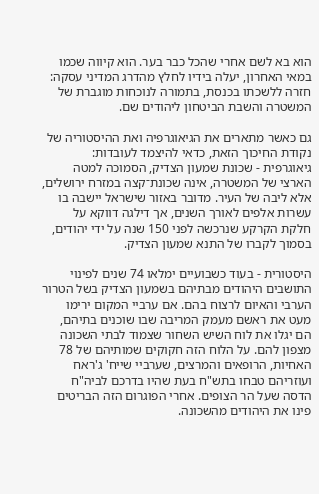הוא בא לשם אחרי שהכל כבר בער. הוא קיווה שכמו במאי האחרון, יעלה בידיו לחלץ מהדרג המדיני עסקה: חזרה ללשכתו בכנסת, בתמורה לנוכחות מוגברת של המשטרה והשבת הביטחון ליהודים שם.

גם כאשר מתארים את הגיאוגרפיה ואת ההיסטוריה של נקודת החיכוך הזאת, כדאי להיצמד לעובדות: גיאוגרפית - שכונת שמעון הצדיק, הסמוכה למטה הארצי של המשטרה, אינה שכונת־קצה במזרח ירושלים, אלא ליבה של העיר. מדובר באזור שישראל יישבה בו עשרות אלפים לאורך השנים, אך דילגה דווקא על חלקת הקרקע שנרכשה לפני 150 שנה על ידי יהודים, בסמוך לקברו של התנא שמעון הצדיק.

היסטורית - בעוד כשבועיים ימלאו 74 שנים לפינוי התושבים היהודים מבתיהם בשמעון הצדיק בשל הטרור הערבי והאיום לרצוח בהם. אם ערביי המקום ירימו מעט את ראשם מעמק המריבה שבו שוכנים בתיהם, הם יגלו את לוח השיש השחור שצמוד לבתי השכונה מצפון להם. על הלוח הזה חקוקים שמותיהם של 78 האחיות, הרופאים והמרצים, שערביי שייח' ג'ראח ועוזריהם טבחו בתש"ח בעת שהיו בדרכם לביה"ח הדסה שעל הר הצופים. אחרי הפוגרום הזה הבריטים פינו את היהודים מהשכונה.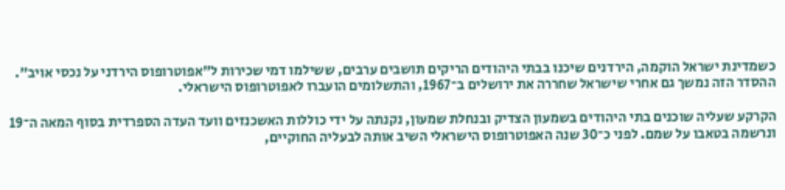כשמדינת ישראל הוקמה, הירדנים שיכנו בבתי היהודים הריקים תושבים ערבים, ששילמו דמי שכירות ל"אפוטרופוס הירדני על נכסי אויב". ההסדר הזה נמשך גם אחרי שישראל שחררה את ירושלים ב־1967, והתשלומים הועברו לאפוטרופוס הישראלי.

הקרקע שעליה שוכנים בתי היהודים בשמעון הצדיק ובנחלת שמעון, נקנתה על ידי כוללות האשכנזים וועד העדה הספרדית בסוף המאה ה־19 ונרשמה בטאבו על שמם. לפני כ־30 שנה האפוטרופוס הישראלי השיב אותה לבעליה החוקיים,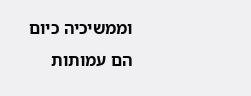וממשיכיה כיום הם עמותות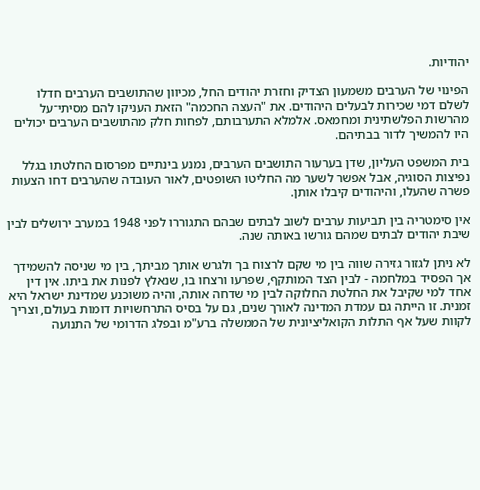יהודיות.

הפינוי של הערבים משמעון הצדיק וחזרת יהודים החל, מכיוון שהתושבים הערבים חדלו לשלם דמי שכירות לבעלים היהודים. את "העצה החכמה" הזאת העניקו להם מסיתי־על מהרשות הפלשתינית ומחמאס. אלמלא התערבותם, לפחות חלק מהתושבים הערבים יכולים היו להמשיך לדור בבתיהם.

בית המשפט העליון, שדן בערעור התושבים הערבים, נמנע בינתיים מפרסום החלטתו בגלל נפיצות הסוגיה, אבל אפשר לשער מה החליטו השופטים, לאור העובדה שהערבים דחו הצעות פשרה שהעלו, והיהודים קיבלו אותן.

אין סימטריה בין תביעות ערבים לשוב לבתים שבהם התגוררו לפני 1948 במערב ירושלים לבין שיבת יהודים לבתים שמהם גורשו באותה שנה.

לא ניתן לגזור גזירה שווה בין מי שקם לרצוח בך ולגרש אותך מביתך, בין מי שניסה להשמידך אך הפסיד במלחמה - לבין הצד המותקף, שפרעו ורצחו בו, שנאלץ לפנות את ביתו. אין דין אחד למי שקיבל את החלטת החלוקה לבין מי שדחה אותה, והיה משוכנע שמדינת ישראל היא זמנית. זו הייתה גם עמדת המדינה לאורך שנים, גם על בסיס התרחשויות דומות בעולם, וצריך לקוות שעל אף התלות הקואליציונית של הממשלה ברע"מ ובפלג הדרומי של התנועה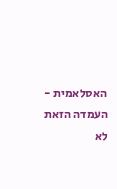האסלאמית - העמדה הזאת לא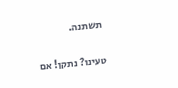תשתנה.

טעינו? נתקן! אם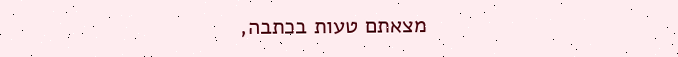מצאתם טעות בכתבה,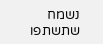נשמח שתשתפו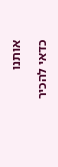אותנו

כדאי להכיר